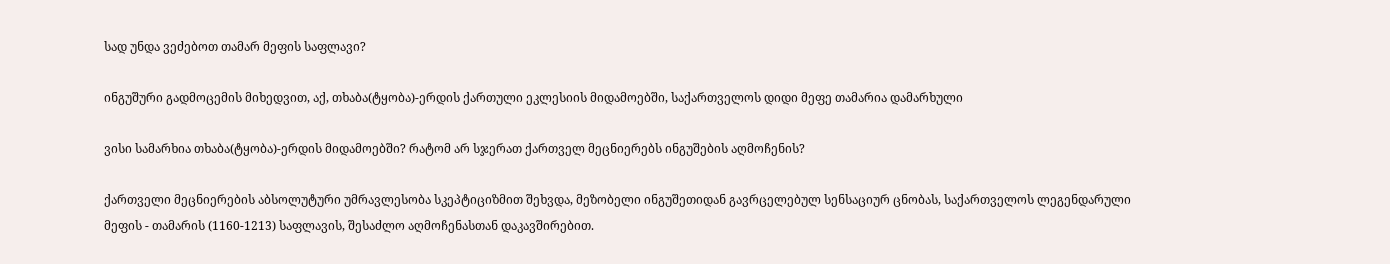სად უნდა ვეძებოთ თამარ მეფის საფლავი?

ინგუშური გადმოცემის მიხედვით, აქ, თხაბა(ტყობა)-ერდის ქართული ეკლესიის მიდამოებში, საქართველოს დიდი მეფე თამარია დამარხული

ვისი სამარხია თხაბა(ტყობა)-ერდის მიდამოებში? რატომ არ სჯერათ ქართველ მეცნიერებს ინგუშების აღმოჩენის?

ქართველი მეცნიერების აბსოლუტური უმრავლესობა სკეპტიციზმით შეხვდა, მეზობელი ინგუშეთიდან გავრცელებულ სენსაციურ ცნობას, საქართველოს ლეგენდარული მეფის - თამარის (1160-1213) საფლავის, შესაძლო აღმოჩენასთან დაკავშირებით.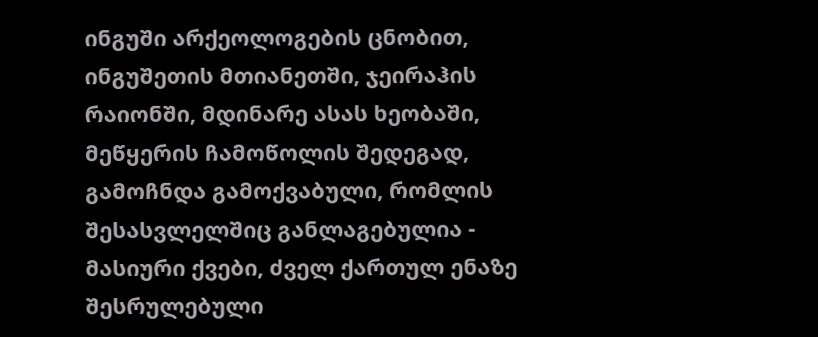ინგუში არქეოლოგების ცნობით, ინგუშეთის მთიანეთში, ჯეირაჰის რაიონში, მდინარე ასას ხეობაში, მეწყერის ჩამოწოლის შედეგად, გამოჩნდა გამოქვაბული, რომლის შესასვლელშიც განლაგებულია - მასიური ქვები, ძველ ქართულ ენაზე შესრულებული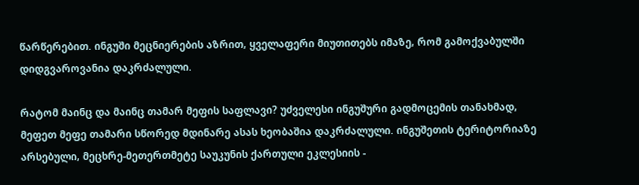წარწერებით. ინგუში მეცნიერების აზრით, ყველაფერი მიუთითებს იმაზე, რომ გამოქვაბულში დიდგვაროვანია დაკრძალული.

რატომ მაინც და მაინც თამარ მეფის საფლავი? უძველესი ინგუშური გადმოცემის თანახმად, მეფეთ მეფე თამარი სწორედ მდინარე ასას ხეობაშია დაკრძალული. ინგუშეთის ტერიტორიაზე არსებული, მეცხრე-მეთერთმეტე საუკუნის ქართული ეკლესიის -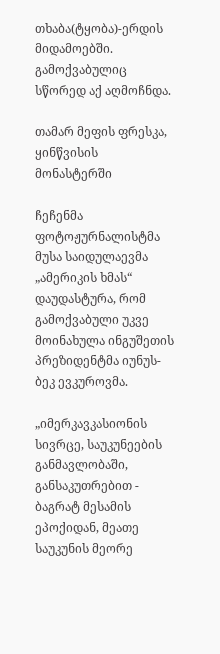თხაბა(ტყობა)-ერდის მიდამოებში. გამოქვაბულიც სწორედ აქ აღმოჩნდა.

თამარ მეფის ფრესკა, ყინწვისის მონასტერში

ჩეჩენმა ფოტოჟურნალისტმა მუსა საიდულაევმა „ამერიკის ხმას“ დაუდასტურა, რომ გამოქვაბული უკვე მოინახულა ინგუშეთის პრეზიდენტმა იუნუს-ბეკ ევკუროვმა.

„იმერკავკასიონის სივრცე, საუკუნეების განმავლობაში, განსაკუთრებით - ბაგრატ მესამის ეპოქიდან, მეათე საუკუნის მეორე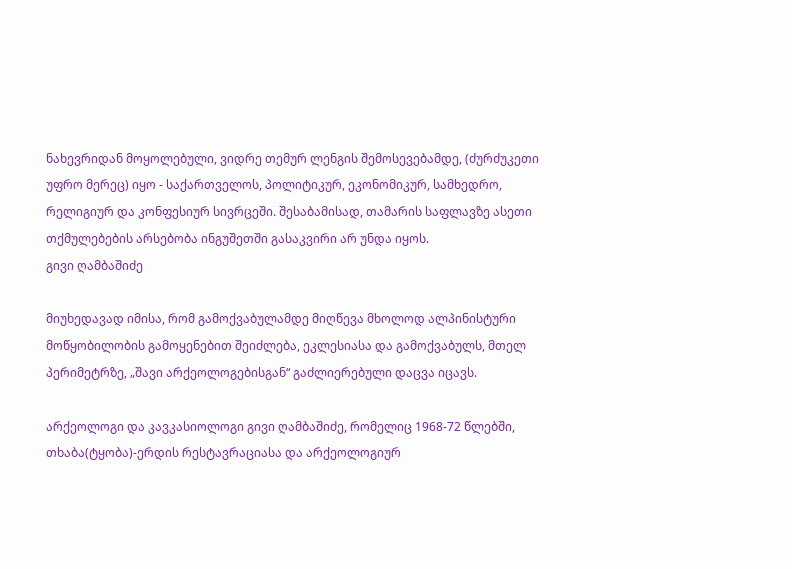ნახევრიდან მოყოლებული, ვიდრე თემურ ლენგის შემოსევებამდე, (ძურძუკეთი უფრო მერეც) იყო - საქართველოს, პოლიტიკურ, ეკონომიკურ, სამხედრო, რელიგიურ და კონფესიურ სივრცეში. შესაბამისად, თამარის საფლავზე ასეთი თქმულებების არსებობა ინგუშეთში გასაკვირი არ უნდა იყოს.
გივი ღამბაშიძე

მიუხედავად იმისა, რომ გამოქვაბულამდე მიღწევა მხოლოდ ალპინისტური მოწყობილობის გამოყენებით შეიძლება, ეკლესიასა და გამოქვაბულს, მთელ პერიმეტრზე, „შავი არქეოლოგებისგან“ გაძლიერებული დაცვა იცავს.

არქეოლოგი და კავკასიოლოგი გივი ღამბაშიძე, რომელიც 1968-72 წლებში, თხაბა(ტყობა)-ერდის რესტავრაციასა და არქეოლოგიურ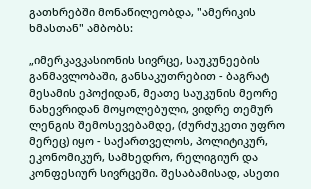გათხრებში მონაწილეობდა, "ამერიკის ხმასთან" ამბობს:

„იმერკავკასიონის სივრცე, საუკუნეების განმავლობაში, განსაკუთრებით - ბაგრატ მესამის ეპოქიდან, მეათე საუკუნის მეორე ნახევრიდან მოყოლებული, ვიდრე თემურ ლენგის შემოსევებამდე, (ძურძუკეთი უფრო მერეც) იყო - საქართველოს, პოლიტიკურ, ეკონომიკურ, სამხედრო, რელიგიურ და კონფესიურ სივრცეში. შესაბამისად, ასეთი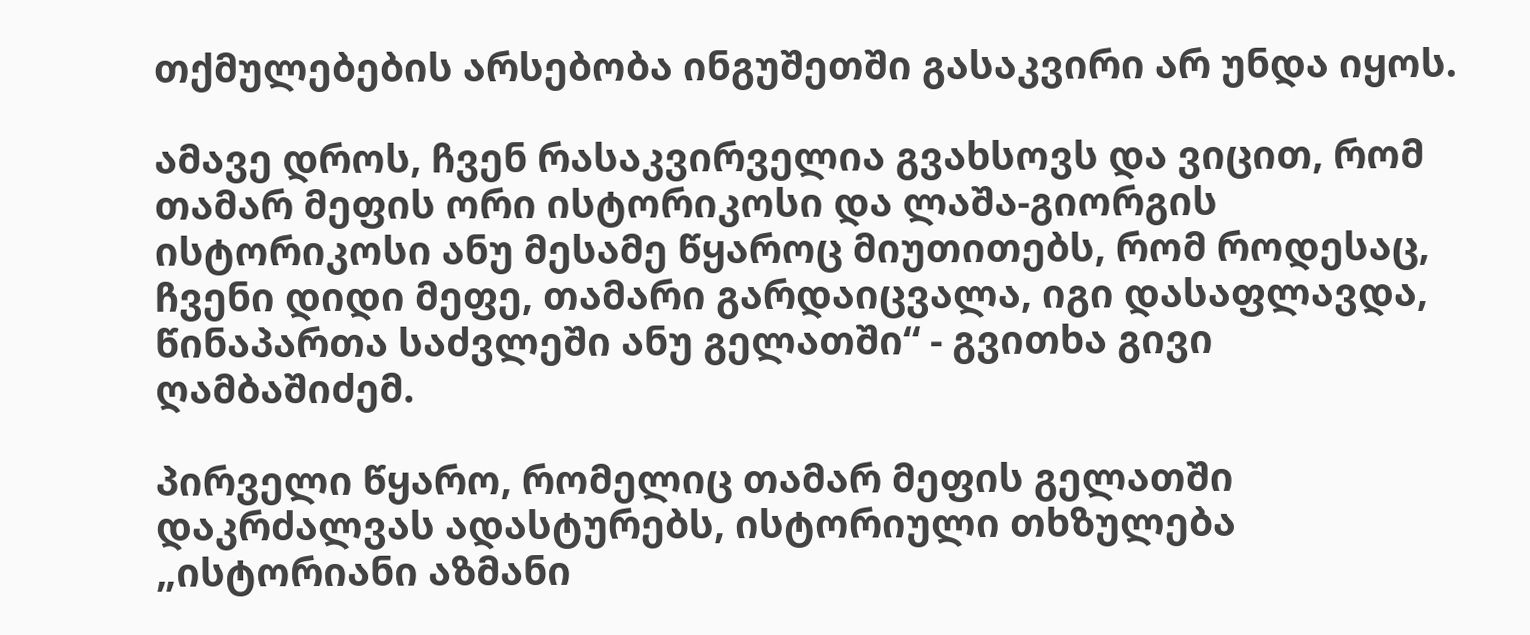თქმულებების არსებობა ინგუშეთში გასაკვირი არ უნდა იყოს.

ამავე დროს, ჩვენ რასაკვირველია გვახსოვს და ვიცით, რომ თამარ მეფის ორი ისტორიკოსი და ლაშა-გიორგის ისტორიკოსი ანუ მესამე წყაროც მიუთითებს, რომ როდესაც, ჩვენი დიდი მეფე, თამარი გარდაიცვალა, იგი დასაფლავდა, წინაპართა საძვლეში ანუ გელათში“ - გვითხა გივი ღამბაშიძემ.

პირველი წყარო, რომელიც თამარ მეფის გელათში დაკრძალვას ადასტურებს, ისტორიული თხზულება „ისტორიანი აზმანი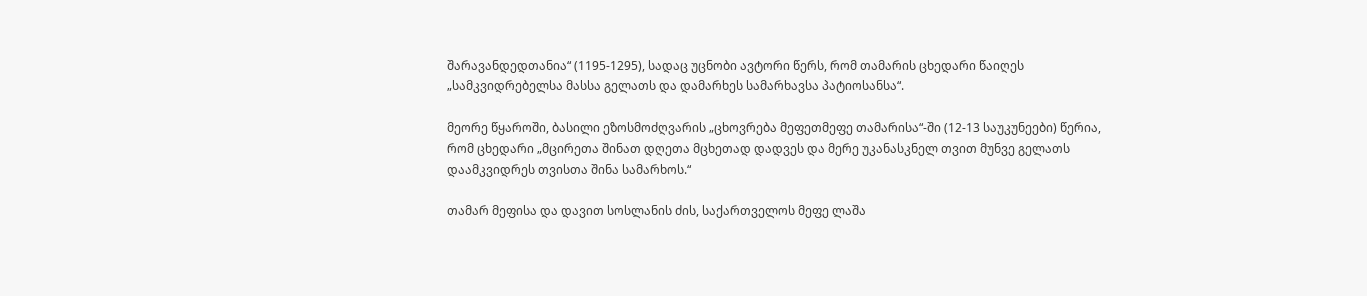შარავანდედთანია“ (1195-1295), სადაც უცნობი ავტორი წერს, რომ თამარის ცხედარი წაიღეს „სამკვიდრებელსა მასსა გელათს და დამარხეს სამარხავსა პატიოსანსა“.

მეორე წყაროში, ბასილი ეზოსმოძღვარის „ცხოვრება მეფეთმეფე თამარისა“-ში (12-13 საუკუნეები) წერია, რომ ცხედარი „მცირეთა შინათ დღეთა მცხეთად დადვეს და მერე უკანასკნელ თვით მუნვე გელათს დაამკვიდრეს თვისთა შინა სამარხოს.“

თამარ მეფისა და დავით სოსლანის ძის, საქართველოს მეფე ლაშა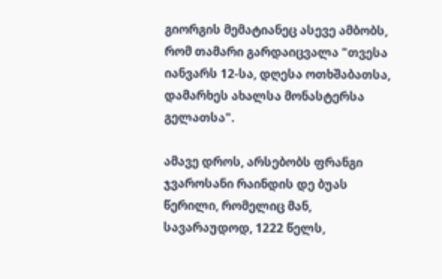გიორგის მემატიანეც ასევე ამბობს, რომ თამარი გარდაიცვალა "თვესა იანვარს 12-სა, დღესა ოთხშაბათსა, დამარხეს ახალსა მონასტერსა გელათსა".

ამავე დროს, არსებობს ფრანგი ჯვაროსანი რაინდის დე ბუას წერილი, რომელიც მან, სავარაუდოდ, 1222 წელს,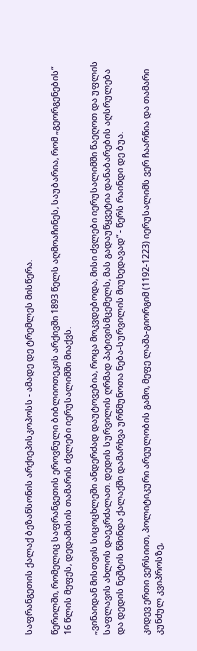საფრანგეთის ქალაქ ბეზანსონის არქიეპისკოპოსს - ამადე დე ტრემლეს მისწერა.

წერილში, რომელიც საფრანგეთის ეროვნული ბიბლიოთეკის არქივში 1893 წელს აღმოაჩინეს, საუბარია, რომ „გეორგენების“ 16 წლის მეფეს, დედამისის თამარის ძვლები იერუსალიმში მიაქვს.

„ვინაიდან მისთვის სიცოცხლეში ანდერძად დაუტოვებია, როცა მოკვდებოდა, მისი ძვლები იერუსალიმში წაეღოთ და უფლის საფლავის ახლოს დაეკრძალათ. დედის სურვილის ღრმად პატივისმცემელს, მას გადაუწყვეტია დანაბარების აღსრულება და დედის ნეშტის წმინდა ქალაქში დამარხვა ურწმუნოთა ნება-სურვილის მიუხედავად“ - წერს რაინდი დე ბუა.

კიდევ ერთი ვერსიით, პოლიტიკური არეულობის გამო, მეფე ლაშა-გიორგიმ (1192-1223) იერუსალიმს ვერ ჩაარწია და თამარი კუნძულ კვიპროსზე,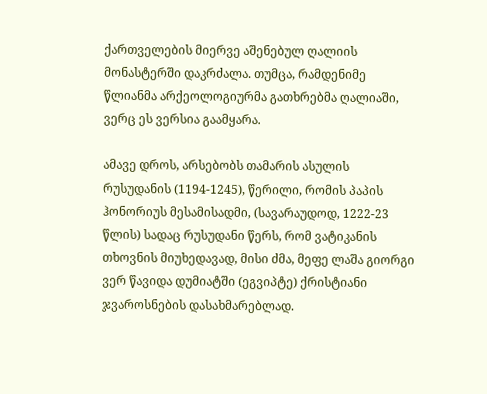ქართველების მიერვე აშენებულ ღალიის მონასტერში დაკრძალა. თუმცა, რამდენიმე წლიანმა არქეოლოგიურმა გათხრებმა ღალიაში, ვერც ეს ვერსია გაამყარა.

ამავე დროს, არსებობს თამარის ასულის რუსუდანის (1194-1245), წერილი, რომის პაპის ჰონორიუს მესამისადმი, (სავარაუდოდ, 1222-23 წლის) სადაც რუსუდანი წერს, რომ ვატიკანის თხოვნის მიუხედავად, მისი ძმა, მეფე ლაშა გიორგი ვერ წავიდა დუმიატში (ეგვიპტე) ქრისტიანი ჯვაროსნების დასახმარებლად.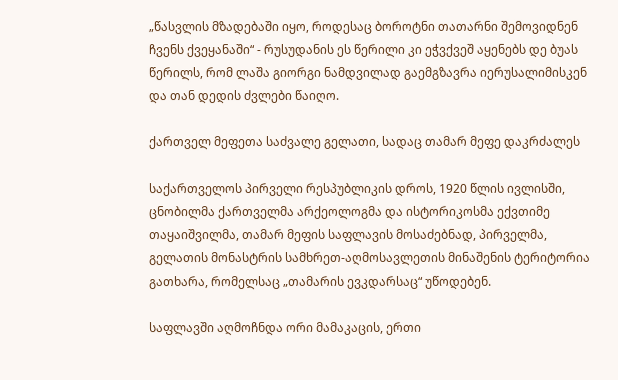„წასვლის მზადებაში იყო, როდესაც ბოროტნი თათარნი შემოვიდნენ ჩვენს ქვეყანაში“ - რუსუდანის ეს წერილი კი ეჭვქვეშ აყენებს დე ბუას წერილს, რომ ლაშა გიორგი ნამდვილად გაემგზავრა იერუსალიმისკენ და თან დედის ძვლები წაიღო.

ქართველ მეფეთა საძვალე გელათი, სადაც თამარ მეფე დაკრძალეს

საქართველოს პირველი რესპუბლიკის დროს, 1920 წლის ივლისში, ცნობილმა ქართველმა არქეოლოგმა და ისტორიკოსმა ექვთიმე თაყაიშვილმა, თამარ მეფის საფლავის მოსაძებნად, პირველმა, გელათის მონასტრის სამხრეთ-აღმოსავლეთის მინაშენის ტერიტორია გათხარა, რომელსაც „თამარის ევკდარსაც“ უწოდებენ.

საფლავში აღმოჩნდა ორი მამაკაცის, ერთი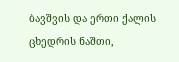ბავშვის და ერთი ქალის ცხედრის ნაშთი,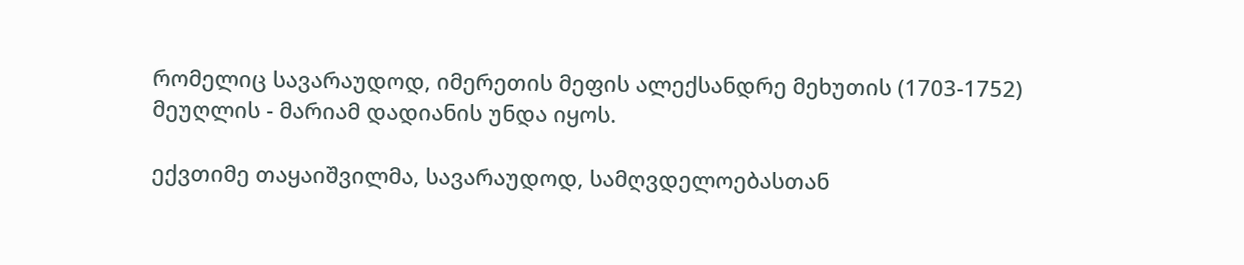რომელიც სავარაუდოდ, იმერეთის მეფის ალექსანდრე მეხუთის (1703-1752) მეუღლის - მარიამ დადიანის უნდა იყოს.

ექვთიმე თაყაიშვილმა, სავარაუდოდ, სამღვდელოებასთან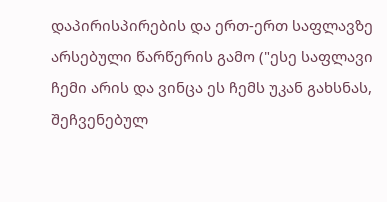დაპირისპირების და ერთ-ერთ საფლავზე არსებული წარწერის გამო ("ესე საფლავი ჩემი არის და ვინცა ეს ჩემს უკან გახსნას, შეჩვენებულ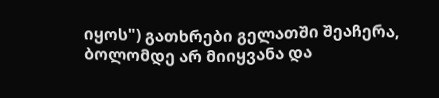იყოს") გათხრები გელათში შეაჩერა, ბოლომდე არ მიიყვანა და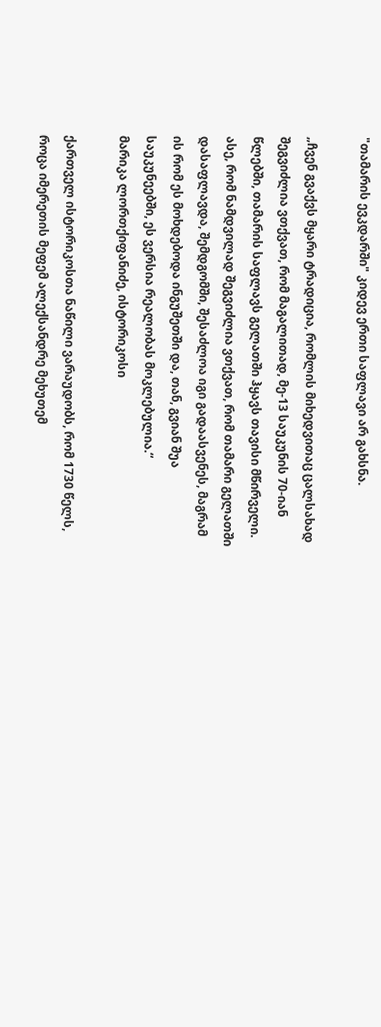"თამარის ევკდარში" კიდევ ერთი საფლავი არ გახსნა.

„ჩვენ გვაქვს მყარი ტრადიცია, რომლის მიხედვითაც ცალსახად შეგვიძლია ვთქვათ, რომ მაგალითად, მე-13 საუკუნის 70-იან წლებში, თამარის საფლავს გელათში ჰყავს თავისი მწირველი. ასე, რომ ნამდვილად შეგვიძლია ვთქვათ, რომ თამარი გელათში დასაფლავდა, შემდგომში, შესაძლოა იგი გადაასვენეს, მაგრამ ის რომ ეს მოხდებოდა ინგუშეთში და, თან, გვიან შუა საუკუნეებში, ეს ვერსია რეალობას მოკლებულია.“
მარიკა ლორთქიფანიძე, ისტორიკოსი

ქართველ ისტორიკოსთა ნაწილი ვარაუდობს, რომ 1730 წელს, როცა იმერეთის მეფემ ალექსანდრე მეხუთემ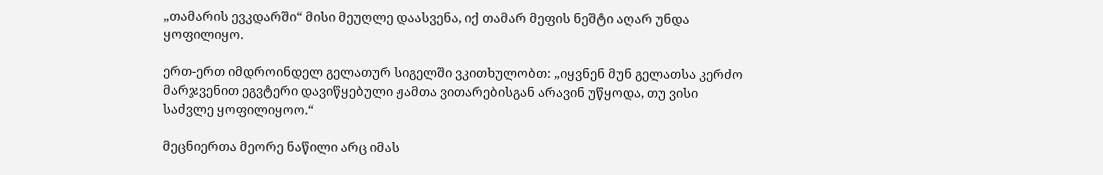„თამარის ევკდარში“ მისი მეუღლე დაასვენა, იქ თამარ მეფის ნეშტი აღარ უნდა ყოფილიყო.

ერთ-ერთ იმდროინდელ გელათურ სიგელში ვკითხულობთ: „იყვნენ მუნ გელათსა კერძო მარჯვენით ეგვტერი დავიწყებული ჟამთა ვითარებისგან არავინ უწყოდა, თუ ვისი საძვლე ყოფილიყოო.“

მეცნიერთა მეორე ნაწილი არც იმას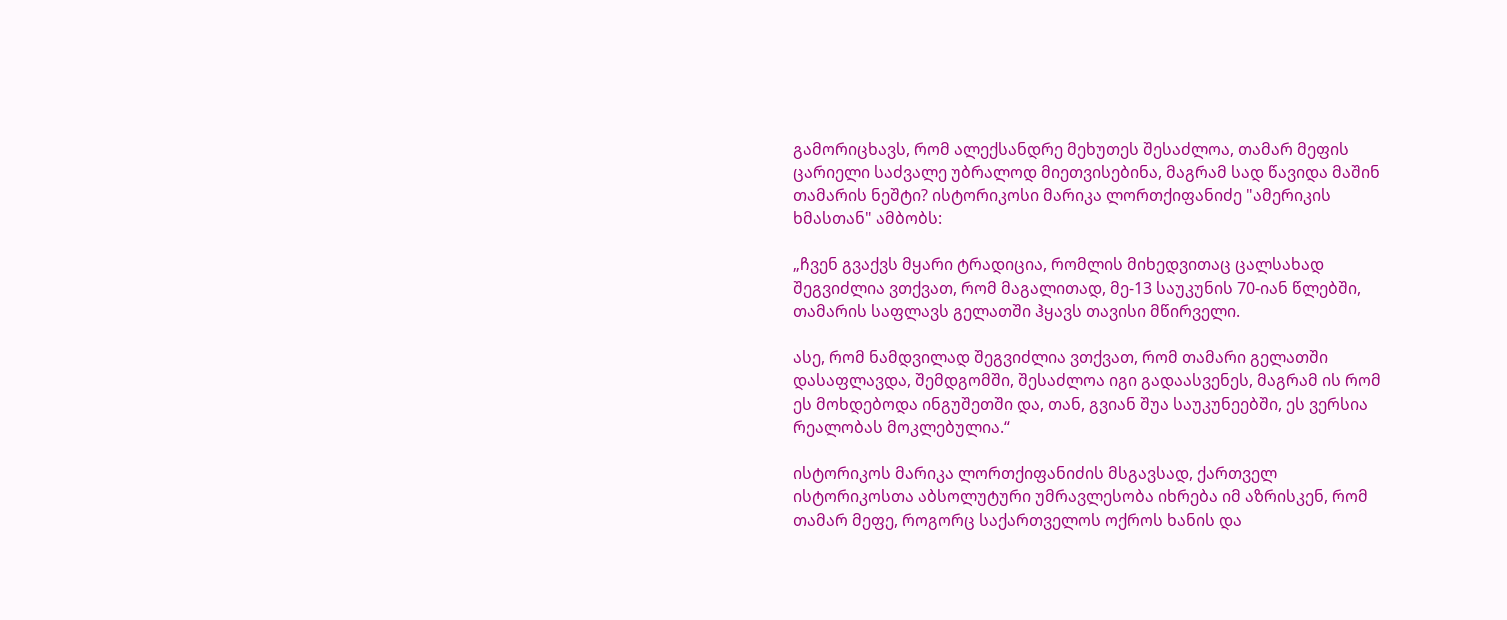გამორიცხავს, რომ ალექსანდრე მეხუთეს შესაძლოა, თამარ მეფის ცარიელი საძვალე უბრალოდ მიეთვისებინა, მაგრამ სად წავიდა მაშინ თამარის ნეშტი? ისტორიკოსი მარიკა ლორთქიფანიძე "ამერიკის ხმასთან" ამბობს:

„ჩვენ გვაქვს მყარი ტრადიცია, რომლის მიხედვითაც ცალსახად შეგვიძლია ვთქვათ, რომ მაგალითად, მე-13 საუკუნის 70-იან წლებში, თამარის საფლავს გელათში ჰყავს თავისი მწირველი.

ასე, რომ ნამდვილად შეგვიძლია ვთქვათ, რომ თამარი გელათში დასაფლავდა, შემდგომში, შესაძლოა იგი გადაასვენეს, მაგრამ ის რომ ეს მოხდებოდა ინგუშეთში და, თან, გვიან შუა საუკუნეებში, ეს ვერსია რეალობას მოკლებულია.“

ისტორიკოს მარიკა ლორთქიფანიძის მსგავსად, ქართველ ისტორიკოსთა აბსოლუტური უმრავლესობა იხრება იმ აზრისკენ, რომ თამარ მეფე, როგორც საქართველოს ოქროს ხანის და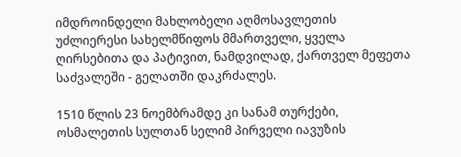იმდროინდელი მახლობელი აღმოსავლეთის უძლიერესი სახელმწიფოს მმართველი, ყველა ღირსებითა და პატივით, ნამდვილად, ქართველ მეფეთა საძვალეში - გელათში დაკრძალეს.

1510 წლის 23 ნოემბრამდე კი სანამ თურქები, ოსმალეთის სულთან სელიმ პირველი იავუზის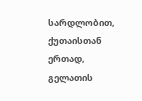სარდლობით, ქუთაისთან ერთად, გელათის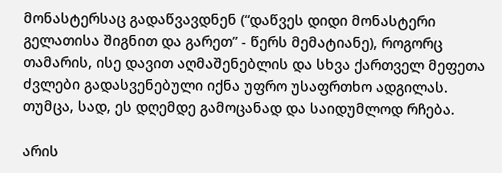მონასტერსაც გადაწვავდნენ (“დაწვეს დიდი მონასტერი გელათისა შიგნით და გარეთ” - წერს მემატიანე), როგორც თამარის, ისე დავით აღმაშენებლის და სხვა ქართველ მეფეთა ძვლები გადასვენებული იქნა უფრო უსაფრთხო ადგილას. თუმცა, სად, ეს დღემდე გამოცანად და საიდუმლოდ რჩება.

არის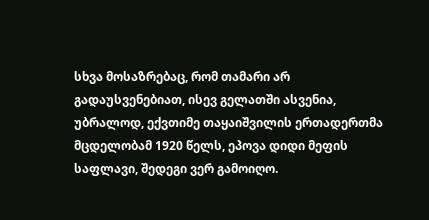სხვა მოსაზრებაც, რომ თამარი არ გადაუსვენებიათ, ისევ გელათში ასვენია, უბრალოდ, ექვთიმე თაყაიშვილის ერთადერთმა მცდელობამ 1920 წელს, ეპოვა დიდი მეფის საფლავი, შედეგი ვერ გამოიღო.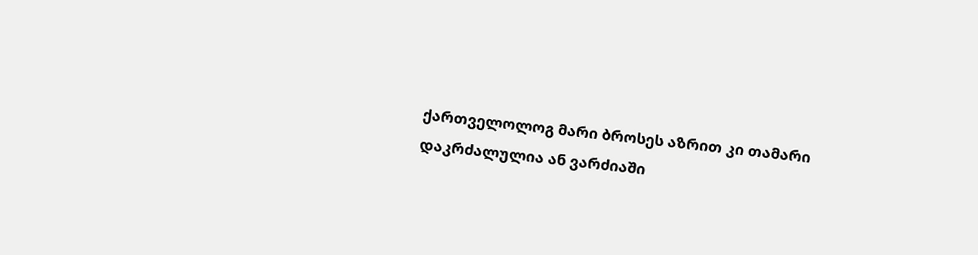ქართველოლოგ მარი ბროსეს აზრით კი თამარი დაკრძალულია ან ვარძიაში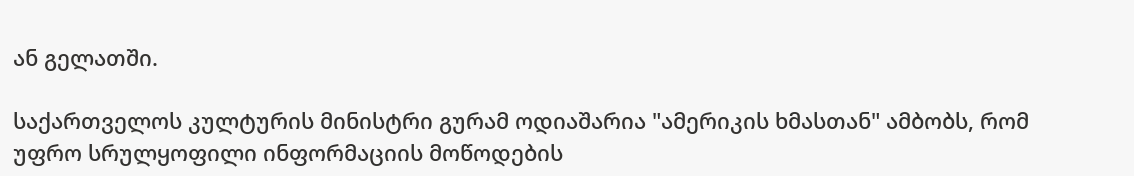ან გელათში.

საქართველოს კულტურის მინისტრი გურამ ოდიაშარია "ამერიკის ხმასთან" ამბობს, რომ უფრო სრულყოფილი ინფორმაციის მოწოდების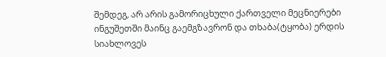შემდეგ, არ არის გამორიცხული ქართველი მეცნიერები ინგუშეთში მაინც გაემგზავრონ და თხაბა(ტყობა) ერდის სიახლოვეს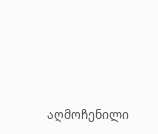აღმოჩენილი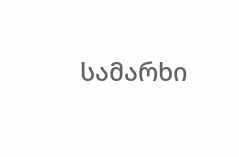სამარხი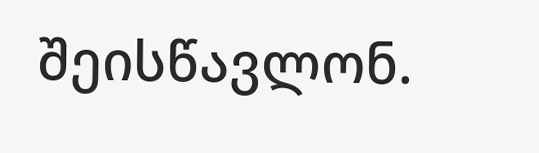შეისწავლონ.